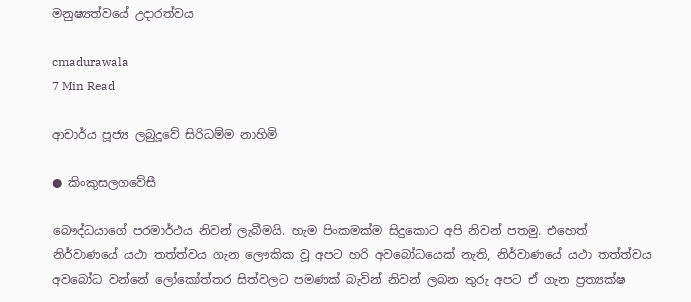මනුෂ්‍යත්වයේ උදාරත්වය

cmadurawala
7 Min Read

ආචාර්ය පූජ්‍ය ලබුදූවේ සිරිධම්ම නාහිමි

● කිංකුසලගවේසී

බෞද්ධයාගේ පරමාර්ථය නිවන් ලැබීමයි. හැම පිංකමක්ම සිදුකොට අපි නිවන් පතමු. එහෙත් නිර්වාණයේ යථා තත්ත්වය ගැන ලෞකික වූ අපට හරි අවබෝධයෙක් නැති, නිර්වාණයේ යථා තත්ත්වය අවබෝධ වන්නේ ලෝකෝත්තර සිත්වලට පමණක් බැවින් නිවන් ලබන තුරු අපට ඒ ගැන ප්‍රත්‍යක්ෂ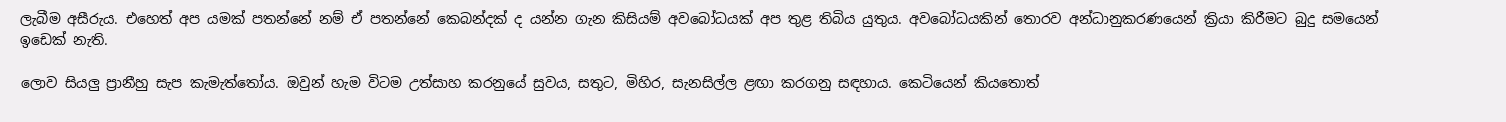ලැබීම අසීරුය. එහෙත් අප යමක් පතන්නේ නම් ඒ පතන්නේ කෙබන්දක් ද යන්න ගැන කිසියම් අවබෝධයක් අප තුළ තිබිය යුතුය. අවබෝධයකින් තොරව අන්ධානුකරණයෙන් ක්‍රියා කිරීමට බුදු සමයෙන් ඉඩෙක් නැති.

ලොව සියලු ප්‍රානීහු සැප කැමැත්තෝය. ඔවුන් හැම විටම උත්සාහ කරනුයේ සුවය, සතුට, මිහිර, සැනසිල්ල ළඟා කරගනු සඳහාය. කෙටියෙන් කියතොත්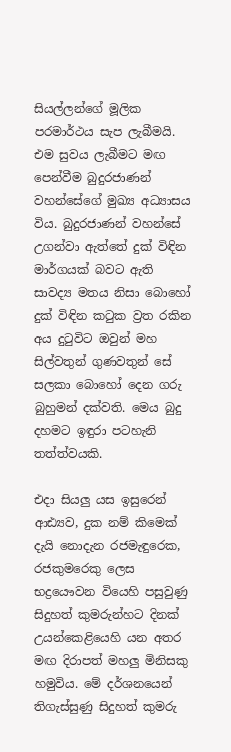සියල්ලන්ගේ මූලික පරමාර්ථය සැප ලැබීමයි. එම සුවය ලැබීමට මඟ පෙන්වීම බුදුරජාණන් වහන්සේගේ මුඛ්‍ය අධ්‍යාසය විය. බුදුරජාණන් වහන්සේ උගන්වා ඇත්තේ දුක් විඳින මාර්ගයක් බවට ඇති සාවද්‍ය මතය නිසා බොහෝ දුක් විඳින කටුක ව්‍රත රකින අය දුටුවිට ඔවුන් මහ සිල්වතුන් ගුණවතුන් සේ සලකා බොහෝ දෙන ගරු බුහුමන් දක්වති. මෙය බුදු දහමට ඉඳුරා පටහැනි තත්ත්වයකි.

එදා සියලු යස ඉසුරෙන් ආඪ්‍යව, දුක නම් කිමෙක් දැයි නොදැන රජමැඳුරෙක, රජකුමරෙකු ලෙස භද්‍රයෞවන වියෙහි පසුවුණු සිදුහත් කුමරුන්හට දිනක් උයන්කෙළියෙහි යන අතර මඟ දිරාපත් මහලු මිනිසකු හමුවිය. මේ දර්ශනයෙන් තිගැස්සුණු සිදුහත් කුමරු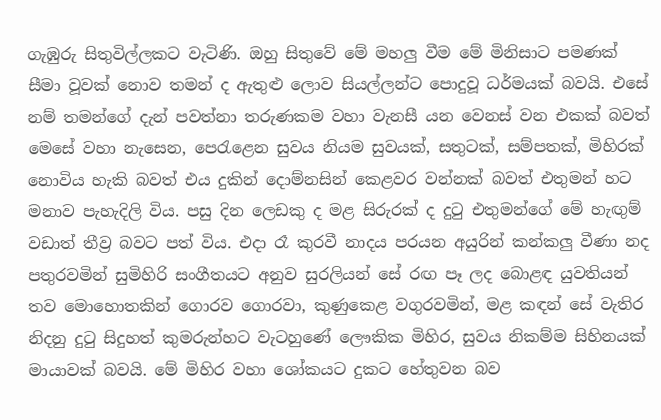ගැඹුරු සිතුවිල්ලකට වැටිණි. ඔහු සිතුවේ මේ මහලු වීම මේ මිනිසාට පමණක් සීමා වූවක් නොව තමන් ද ඇතුළු ලොව සියල්ලන්ට පොදුවූ ධර්මයක් බවයි. එසේ නම් තමන්ගේ දැන් පවත්නා තරුණකම වහා වැනසී යන වෙනස් වන එකක් බවත් මෙසේ වහා නැසෙන, පෙරැළෙන සුවය නියම සුවයක්, සතුටක්, සම්පතක්, මිහිරක් නොවිය හැකි බවත් එය දුකින් දොම්නසින් කෙළවර වන්නක් බවත් එතුමන් හට මනාව පැහැදිලි විය. පසු දින ලෙඩකු ද මළ සිරුරක් ද දුටු එතුමන්ගේ මේ හැඟුම් වඩාත් තීව්‍ර බවට පත් විය. එදා රෑ කුරවී නාදය පරයන අයුරින් කන්කලු වීණා නද පතුරවමින් සුමිහිරි සංගීතයට අනුව සුරලියන් සේ රඟ පෑ ලද බොළඳ යුවතියන් තව මොහොතකින් ගොරව ගොරවා, කුණුකෙළ වගුරවමින්, මළ කඳන් සේ වැතිර නිදනු දුටු සිදුහත් කුමරුන්හට වැටහුණේ ලෞකික මිහිර, සුවය නිකම්ම සිහිනයක් මායාවක් බවයි. මේ මිහිර වහා ශෝකයට දුකට හේතුවන බව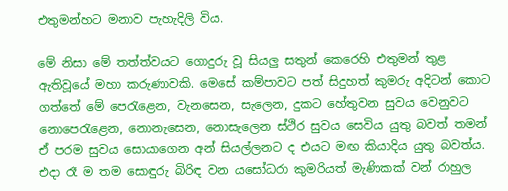එතුමන්හට මනාව පැහැදිලි විය.

මේ නිසා මේ තත්ත්වයට ගොදුරු වූ සියලු සතුන් කෙරෙහි එතුමන් තුළ ඇතිවූයේ මහා කරුණාවකි. මෙසේ කම්පාවට පත් සිදුහත් කුමරු අදිටන් කොට ගත්තේ මේ පෙරැළෙන, වැනසෙන, සැලෙන, දුකට හේතුවන සුවය වෙනුවට නොපෙරැළෙන, නොනැසෙන, නොසැලෙන ස්ථිර සුවය සෙවිය යුතු බවත් තමන් ඒ පරම සුවය සොයාගෙන අන් සියල්ලනට ද එයට මඟ කියාදිය යුතු බවත්ය. එදා රෑ ම තම සොඳුරු බිරිඳ වන යසෝධරා කුමරියත් මැණිකක් වන් රාහුල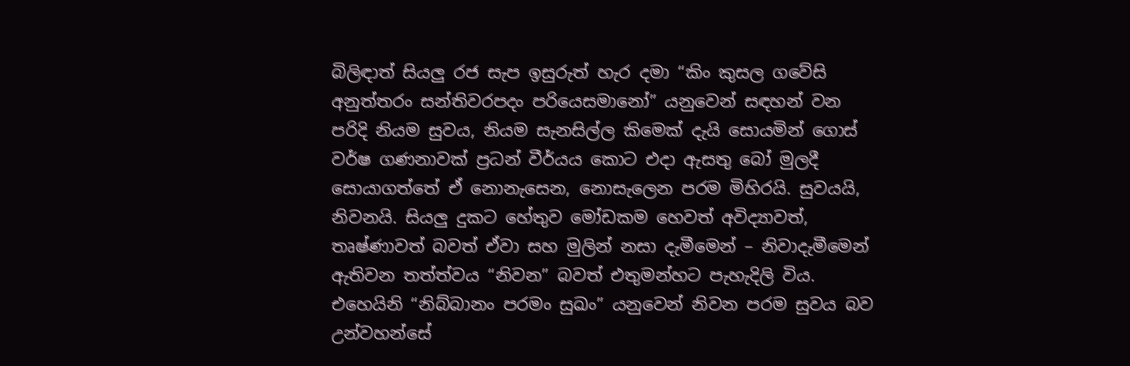බිලිඳාත් සියලු රජ සැප ඉසුරුත් හැර දමා “කිං කුසල ගවේසි අනුත්තරං සන්තිවරපදං පරියෙසමානෝ” යනුවෙන් සඳහන් වන පරිදි නියම සුවය, නියම සැනසිල්ල කිමෙක් දැයි සොයමින් ගොස් වර්ෂ ගණනාවක් ප්‍රධන් වීර්යය කොට එදා ඇසතු බෝ මුලදී සොයාගත්තේ ඒ නොනැසෙන, නොසැලෙන පරම මිහිරයි. සුවයයි, නිවනයි. සියලු දුකට හේතුව මෝඩකම හෙවත් අවිද්‍යාවත්, තෘෂ්ණාවත් බවත් ඒවා සහ මුලින් නසා දැමීමෙන් – නිවාදැමීමෙන් ඇතිවන තත්ත්වය “නිවන” බවත් එතුමන්හට පැහැදිලි විය. එහෙයිනි “නිබ්බානං පරමං සුඛං” යනුවෙන් නිවන පරම සුවය බව උන්වහන්සේ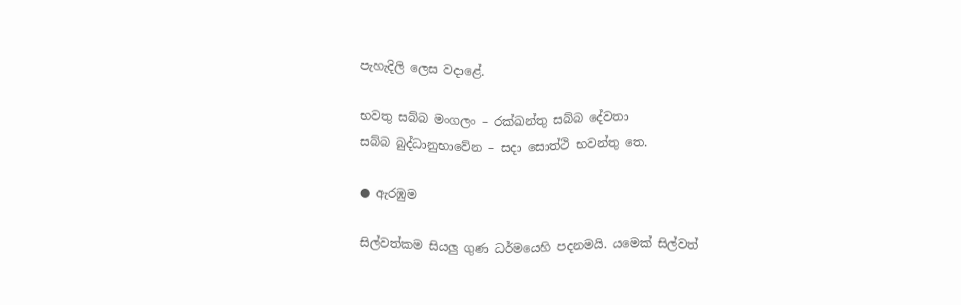පැහැදිලි ලෙස වදාළේ.

භවතු සබ්බ මංගලං – රක්ඛන්තු සබ්බ දේවතා
සබ්බ බුද්ධානුභාවේන – සදා සොත්ථි භවන්තු තෙ.

● ඇරඹුම

සිල්වත්කම සියලු ගුණ ධර්මයෙහි පදනමයි. යමෙක් සිල්වත්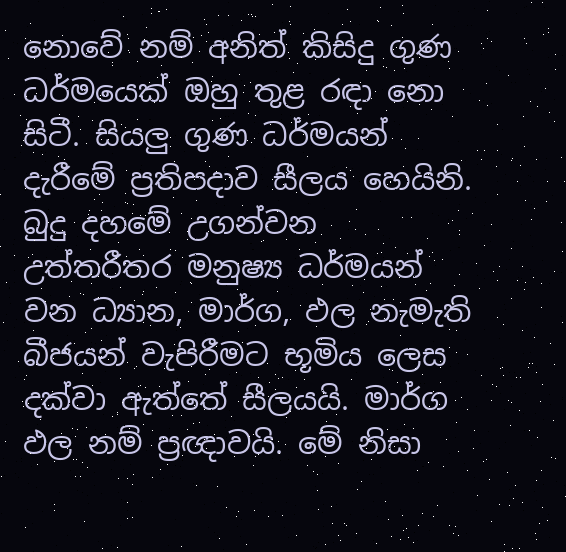නොවේ නම් අනිත් කිසිදු ගුණ ධර්මයෙක් ඔහු තුළ රඳා නො සිටී. සියලු ගුණ ධර්මයන් දැරීමේ ප්‍රතිපදාව සීලය හෙයිනි. බුදු දහමේ උගන්වන උත්තරීතර මනුෂ්‍ය ධර්මයන් වන ධ්‍යාන, මාර්ග, ඵල නැමැති බීජයන් වැපිරීමට භූමිය ලෙස දක්වා ඇත්තේ සීලයයි. මාර්ග ඵල නම් ප්‍රඥාවයි. මේ නිසා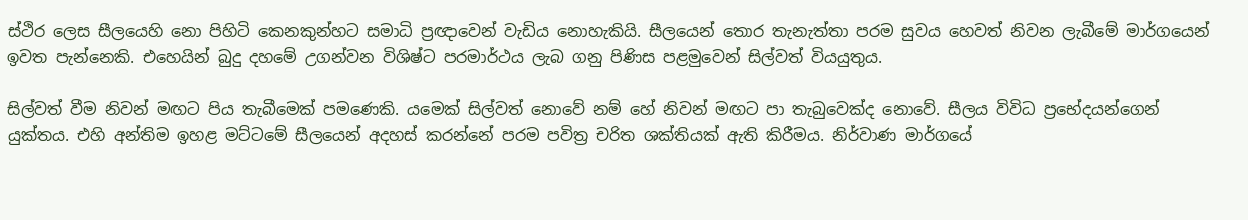ස්ථිර ලෙස සීලයෙහි නො පිහිටි කෙනකුන්හට සමාධි ප්‍රඥාවෙන් වැඩිය නොහැකියි. සීලයෙන් තොර තැනැත්තා පරම සුවය හෙවත් නිවන ලැබීමේ මාර්ගයෙන් ඉවත පැන්නෙකි. එහෙයින් බුදු දහමේ උගන්වන විශිෂ්ට පරමාර්ථය ලැබ ගනු පිණිස පළමුවෙන් සිල්වත් වියයුතුය.

සිල්වත් වීම නිවන් මඟට පිය තැබීමෙක් පමණෙකි. යමෙක් සිල්වත් නොවේ නම් හේ නිවන් මඟට පා තැබුවෙක්ද නොවේ. සීලය විවිධ ප්‍රභේදයන්ගෙන් යුක්තය. එහි අන්තිම ඉහළ මට්ටමේ සීලයෙන් අදහස් කරන්නේ පරම පවිත්‍ර චරිත ශක්තියක් ඇති කිරීමය. නිර්වාණ මාර්ගයේ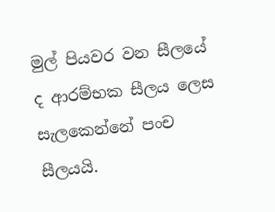මුල් පියවර වන සීලයේ ද ආරම්භක සීලය ලෙස සැලකෙන්නේ පංච සීලයයි.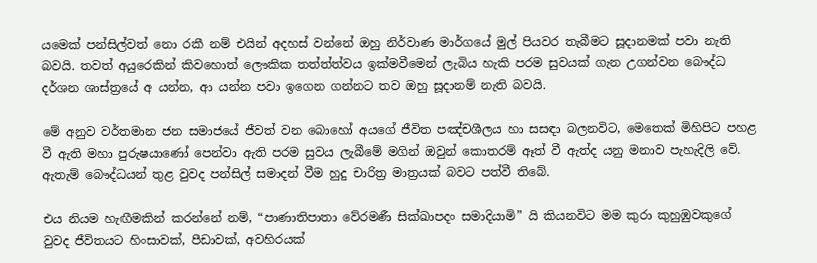යමෙක් පන්සිල්වත් නො රකී නම් එයින් අදහස් වන්නේ ඔහු නිර්වාණ මාර්ගයේ මුල් පියවර තැබීමට සූදානමක් පවා නැති බවයි. තවත් අයුරෙකින් කිවහොත් ලෞකික තත්ත්ත්වය ඉක්මවීමෙන් ලැබිය හැකි පරම සුවයක් ගැන උගන්වන බෞද්ධ දර්ශන ශාස්ත්‍රයේ අ යන්න, ආ යන්න පවා ඉගෙන ගන්නට තව ඔහු සූදානම් නැති බවයි.

මේ අනුව වර්තමාන ජන සමාජයේ ජීවත් වන බොහෝ අයගේ ජීවිත පඤ්චශීලය හා සසඳා බලනවිට, මෙතෙක් මිහිපිට පහළ වී ඇති මහා පුරුෂයාණෝ පෙන්වා ඇති පරම සුවය ලැබීමේ මගින් ඔවුන් කොතරම් ඈත් වී ඇත්ද යනු මනාව පැහැදිලි වේ. ඇතැම් බෞද්ධයන් තුළ වුවද පන්සිල් සමාදන් වීම හුදු චාරිත්‍ර මාත්‍රයක් බවට පත්වී තිබේ.

එය නියම හැඟීමකින් කරන්නේ නම්, “පාණාතිපාතා වේරමණී සික්ඛාපදං සමාදියාමි” යි කියනවිට මම කුරා කුහුඹුවකුගේ වුවද ජීවිතයට හිංසාවක්, පීඩාවක්, අවහිරයක්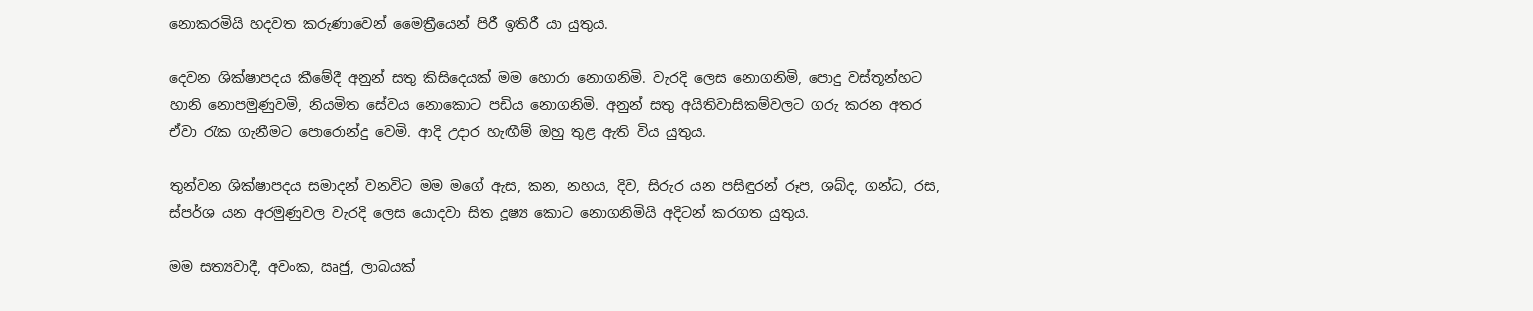නොකරමියි හදවත කරුණාවෙන් මෛත්‍රීයෙන් පිරී ඉතිරී යා යුතුය.

දෙවන ශික්ෂාපදය කීමේදී අනුන් සතු කිසිදෙයක් මම හොරා නොගනිමි. වැරදි ලෙස නොගනිමි, පොදු වස්තූන්හට හානි නොපමුණුවමි, නියමිත සේවය නොකොට පඩිය නොගනිමි. අනුන් සතු අයිතිවාසිකම්වලට ගරු කරන අතර ඒවා රැක ගැනීමට පොරොන්දු වෙමි. ආදි උදාර හැඟීම් ඔහු තුළ ඇති විය යුතුය.

තුන්වන ශික්ෂාපදය සමාදන් වනවිට මම මගේ ඇස, කන, නහය, දිව, සිරුර යන පසිඳුරන් රූප, ශබ්ද, ගන්ධ, රස, ස්පර්ශ යන අරමුණුවල වැරදි ලෙස යොදවා සිත දූෂ්‍ය කොට නොගනිමියි අදිටන් කරගත යුතුය.

මම සත්‍යවාදී, අවංක, ඍජු, ලාබයක්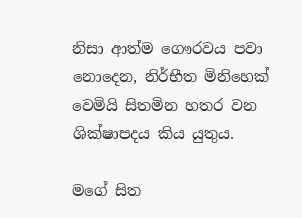නිසා ආත්ම ගෞරවය පවා නොදෙන, නිර්භීත මිනිහෙක් වෙමියි සිතමින හතර වන ශික්ෂාපදය කිය යුතුය.

මගේ සිත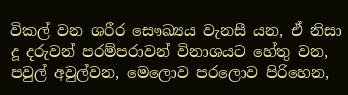විකල් වන ශරීර සෞඛ්‍යය වැනසී යන, ඒ නිසා දූ දරුවන් පරම්පරාවන් විනාශයට හේතු වන, පවුල් අවුල්වන, මෙලොව පරලොව පිරිහෙන,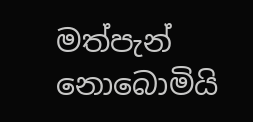මත්පැන් නොබොමියි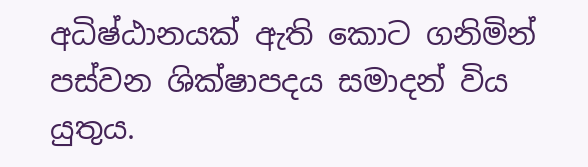අධිෂ්ඨානයක් ඇති කොට ගනිමින් පස්වන ශික්ෂාපදය සමාදන් විය යුතුය.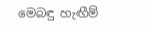මෙබඳු හැඟීම්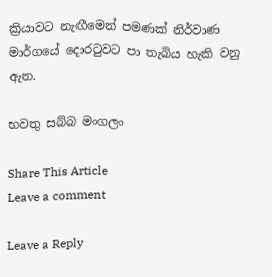ක්‍රියාවට නැඟීමෙන් පමණක් නිර්වාණ මාර්ගයේ දොරටුවට පා තැබිය හැකි වනු ඇත.

භවතු සබ්බ මංගලං

Share This Article
Leave a comment

Leave a Reply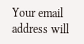Your email address will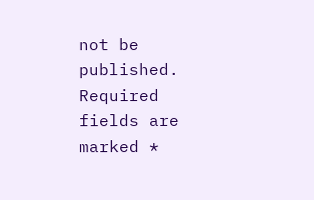not be published. Required fields are marked *